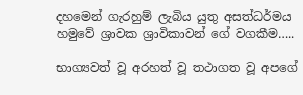දහමෙන් ගැරහුම් ලැබිය යුතු අසත්ධර්මය හමුවේ ශ්‍රාවක ශ්‍රාවිකාවන් ගේ වගකීම…..

භාග්‍යවත් වූ අරහත් වූ තථාගත වූ අපගේ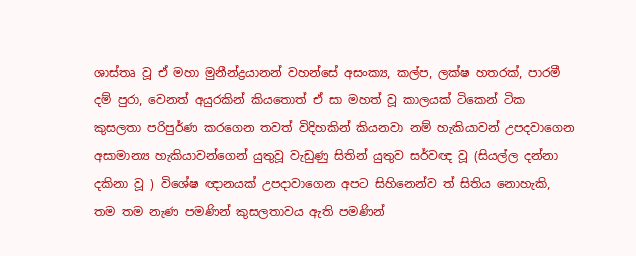ශාස්තෘ වූ ඒ මහා මුනීන්ද්‍රයානන් වහන්සේ අසංක්‍ය, කල්ප, ලක්ෂ හතරක්, පාරමී දම් පුරා, වෙනත් අයුරකින් කියතොත් ඒ සා මහත් වූ කාලයක් ටිකෙන් ටික කුසලතා පරිපුර්ණ කරගෙන තවත් විදිහකින් කියනවා නම් හැකියාවන් උපදවාගෙන අසාමාන්‍ය හැකියාවන්ගෙන් යුතුවූ වැඩුණු සිතින් යුතුව සර්වඥ වූ (සියල්ල දන්නා දකිනා වූ ) විශේෂ ඥානයක් උපදාවාගෙන අපට සිහිනෙන්ව ත් සිතිය නොහැකි, තම තම නැණ පමණින් කුසලතාවය ඇති පමණින්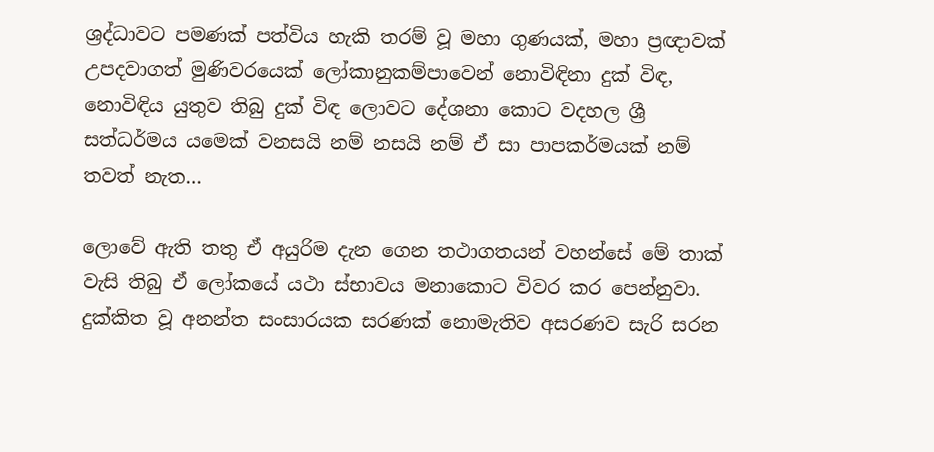ශ්‍රද්ධාවට පමණක් පත්විය හැකි තරම් වූ මහා ගුණයක්, මහා ප්‍රඥාවක් උපදවාගත් මුණිවරයෙක් ලෝකානුකම්පාවෙන් නොවිඳිනා දුක් විඳ, නොවිඳිය යුතුව තිබු දුක් විඳ ලොවට දේශනා කොට වදහල ශ්‍රී සත්ධර්මය යමෙක් වනසයි නම් නසයි නම් ඒ සා පාපකර්මයක් නම් තවත් නැත…

ලොවේ ඇති තතු ඒ අයුරිම දැන ගෙන තථාගතයන් වහන්සේ මේ තාක් වැසි තිබු ඒ ලෝකයේ යථා ස්භාවය මනාකොට විවර කර පෙන්නුවා.
දුක්කිත වූ අනන්ත සංසාරයක සරණක් නොමැතිව අසරණව සැරි සරන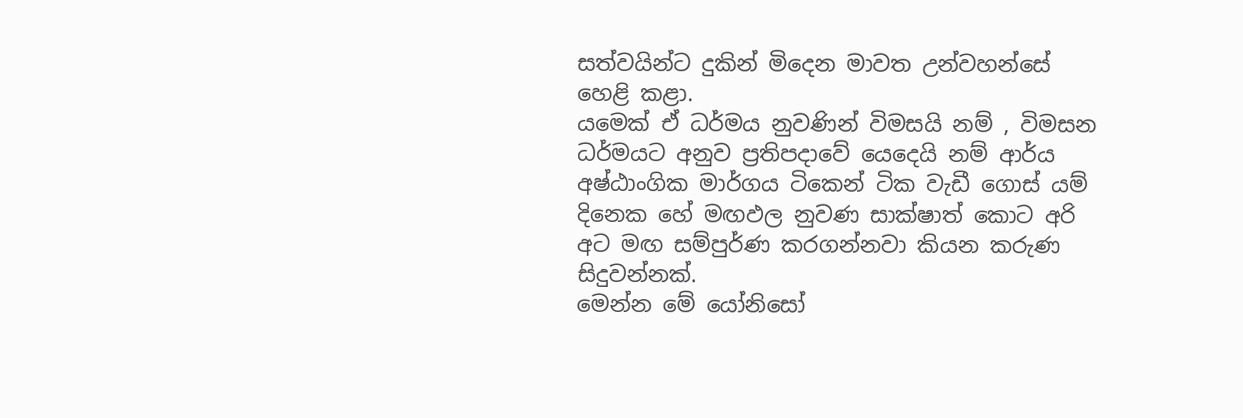සත්වයින්ට දුකින් මිදෙන මාවත උන්වහන්සේ හෙළි කළා.
යමෙක් ඒ ධර්මය නුවණින් විමසයි නම් , විමසන ධර්මයට අනුව ප්‍රතිපදාවේ යෙදෙයි නම් ආර්ය අෂ්ඨාංගික මාර්ගය ටිකෙන් ටික වැඩී ගොස් යම් දිනෙක හේ මඟඵල නුවණ සාක්ෂාත් කොට අරි අට මඟ සම්පුර්ණ කරගන්නවා කියන කරුණ සිදුවන්නක්.
මෙන්න මේ යෝනිසෝ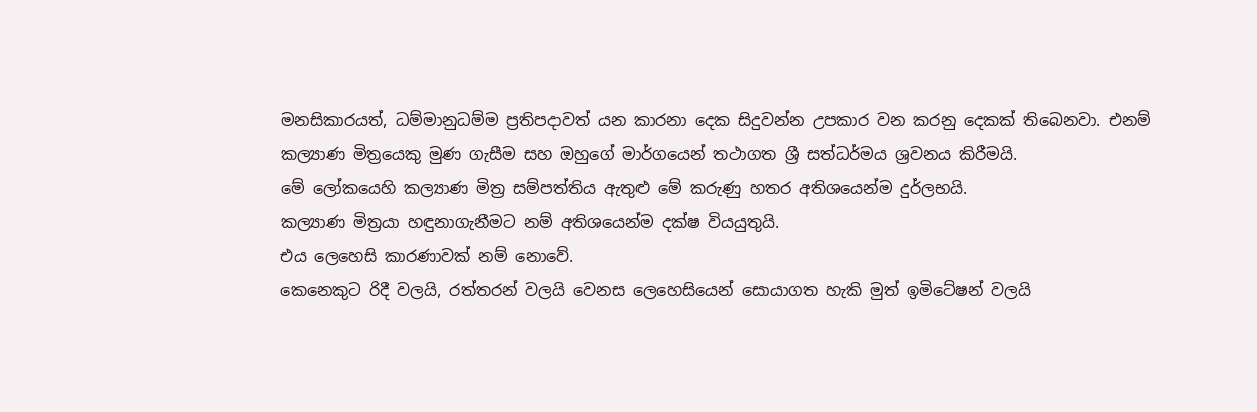මනසිකාරයත්, ධම්මානුධම්ම ප්‍රතිපදාවත් යන කාරනා දෙක සිදුවන්න උපකාර වන කරනු දෙකක් තිබෙනවා. එනම් කල්‍යාණ මිත්‍රයෙකු මුණ ගැසීම සහ ඔහුගේ මාර්ගයෙන් තථාගත ශ්‍රී සත්ධර්මය ශ්‍රවනය කිරීමයි.
මේ ලෝකයෙහි කල්‍යාණ මිත්‍ර සම්පත්තිය ඇතුළු මේ කරුණු හතර අතිශයෙන්ම දුර්ලභයි.
කල්‍යාණ මිත්‍රයා හඳුනාගැනීමට නම් අතිශයෙන්ම දක්ෂ වියයුතුයි.
එය ලෙහෙසි කාරණාවක් නම් නොවේ.
කෙනෙකුට රිදී වලයි, රත්තරන් වලයි වෙනස ලෙහෙසියෙන් සොයාගත හැකි මුත් ඉමිටේෂන් වලයි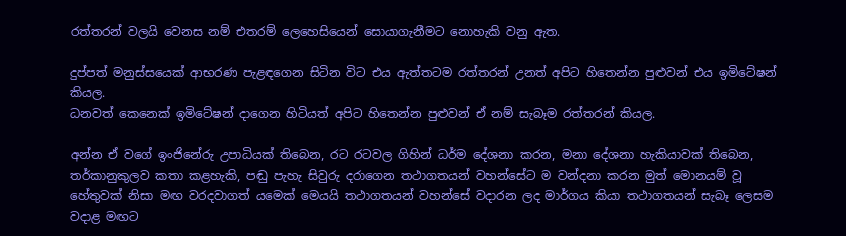රත්තරන් වලයි වෙනස නම් එතරම් ලෙහෙසියෙන් සොයාගැනීමට නොහැකි වනු ඇත.

දුප්පත් මනුස්සයෙක් ආභරණ පැළඳගෙන සිටින විට එය ඇත්තටම රත්තරන් උනත් අපිට හිතෙන්න පුළුවන් එය ඉමිටේෂන් කියල.
ධනවත් කෙනෙක් ඉමිටේෂන් දාගෙන හිටියත් අපිට හිතෙන්න පුළුවන් ඒ නම් සැබෑම රත්තරන් කියල.

අන්න ඒ වගේ ඉංජිනේරු උපාධියක් තිබෙන, රට රටවල ගිහින් ධර්ම දේශනා කරන, මනා දේශනා හැකියාවක් තිබෙන, තර්කානුකුලව කතා කළහැකි, පඬු පැහැ සිවුරු දරාගෙන තථාගතයන් වහන්සේට ම වන්දනා කරන මුත් මොනයම් වූ හේතුවක් නිසා මඟ වරදවාගත් යමෙක් මෙයයි තථාගතයන් වහන්සේ වදාරන ලද මාර්ගය කියා තථාගතයන් සැබෑ ලෙසම වදාළ මඟට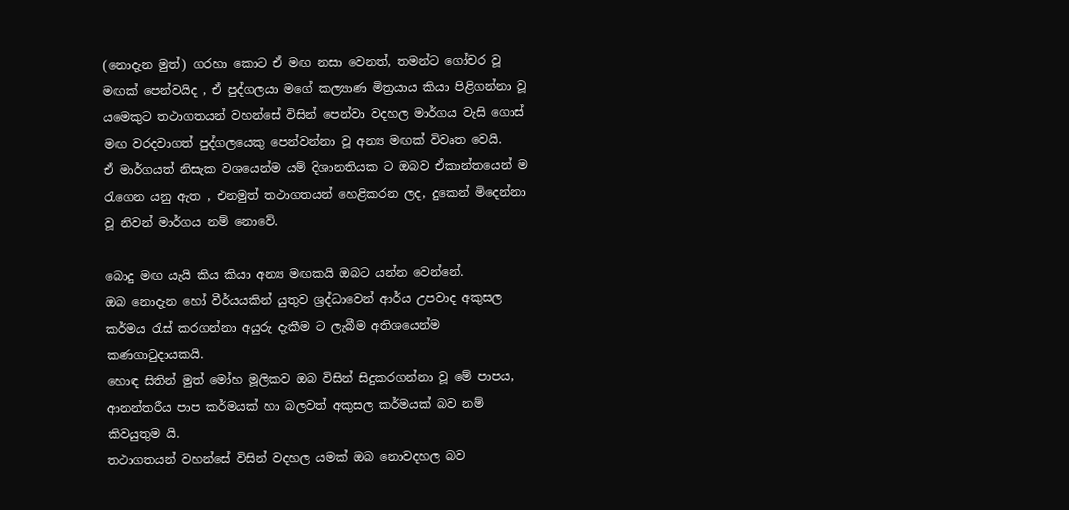(නොදැන මුත්) ගරහා කොට ඒ මඟ නසා වෙනත්, තමන්ට ගෝචර වූ මඟක් පෙන්වයිද , ඒ පුද්ගලයා මගේ කල්‍යාණ මිත්‍රයාය කියා පිළිගන්නා වූ යමෙකුට තථාගතයන් වහන්සේ විසින් පෙන්වා වදහල මාර්ගය වැසි ගොස් මඟ වරදවාගත් පුද්ගලයෙකු පෙන්වන්නා වූ අන්‍ය මඟක් විවෘත වෙයි.
ඒ මාර්ගයත් නිසැක වශයෙන්ම යම් දිශානතියක ට ඔබව ඒකාන්තයෙන් ම රැගෙන යනු ඇත , එනමුත් තථාගතයන් හෙළිකරන ලද, දුකෙන් මිදෙන්නා වූ නිවන් මාර්ගය නම් නොවේ.

බොදු මඟ යැයි කිය කියා අන්‍ය මඟකයි ඔබට යන්න වෙන්නේ.
ඔබ නොදැන හෝ වීර්යයකින් යුතුව ශ්‍රද්ධාවෙන් ආර්ය උපවාද අකුසල කර්මය රැස් කරගන්නා අයුරු දැකීම ට ලැබීම අතිශයෙන්ම කණගාටුදායකයි.
හොඳ සිතින් මුත් මෝහ මූලිකව ඔබ විසින් සිදුකරගන්නා වූ මේ පාපය, ආනන්තරීය පාප කර්මයක් හා බලවත් අකුසල කර්මයක් බව නම් කිවයුතුම යි.
තථාගතයන් වහන්සේ විසින් වදහල යමක් ඔබ නොවදහල බව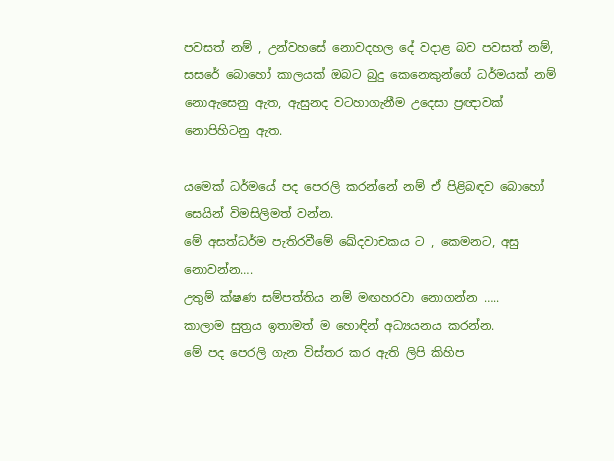පවසත් නම් , උන්වහසේ නොවදහල දේ වදාළ බව පවසත් නම්, සසරේ බොහෝ කාලයක් ඔබට බුදු කෙනෙකුන්ගේ ධර්මයක් නම් නොඇසෙනු ඇත, ඇසුනද වටහාගැනීම උදෙසා ප්‍රඥාවක් නොපිහිටනු ඇත.

යමෙක් ධර්මයේ පද පෙරලි කරන්නේ නම් ඒ පිළිබඳව බොහෝ සෙයින් විමසිලිමත් වන්න.
මේ අසත්ධර්ම පැතිරවීමේ ඛේදවාචකය ට , කෙමනට, අසු නොවන්න….
උතුම් ක්ෂණ සම්පත්තිය නම් මඟහරවා නොගන්න …..
කාලාම සුත්‍රය ඉතාමත් ම හොඳින් අධ්‍යයනය කරන්න.
මේ පද පෙරලි ගැන විස්තර කර ඇති ලිපි කිහිප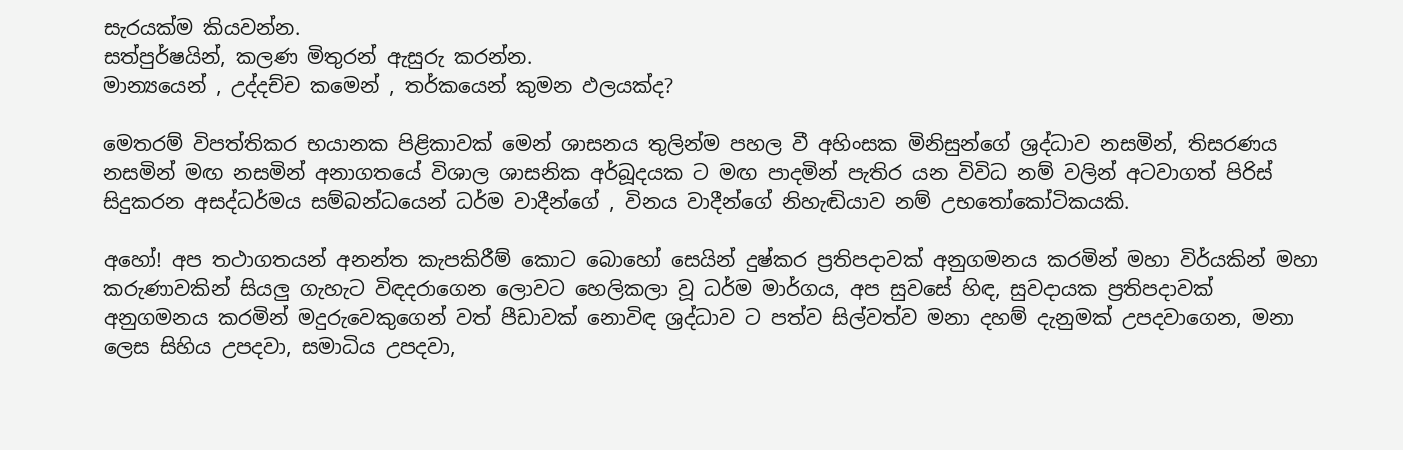සැරයක්ම කියවන්න.
සත්පුර්ෂයින්, කලණ මිතුරන් ඇසුරු කරන්න.
මාන්‍යයෙන් , උද්දච්ච කමෙන් , තර්කයෙන් කුමන ඵලයක්ද?

මෙතරම් විපත්තිකර භයානක පිළිකාවක් මෙන් ශාසනය තුලින්ම පහල වී අහිංසක මිනිසුන්ගේ ශ්‍රද්ධාව නසමින්, තිසරණය නසමින් මඟ නසමින් අනාගතයේ විශාල ශාසනික අර්බූදයක ට මඟ පාදමින් පැතිර යන විවිධ නම් වලින් අටවාගත් පිරිස් සිදුකරන අසද්ධර්මය සම්බන්ධයෙන් ධර්ම වාදීන්ගේ , විනය වාදීන්ගේ නිහැඬියාව නම් උභතෝකෝටිකයකි.

අහෝ! අප තථාගතයන් අනන්ත කැපකිරීම් කොට බොහෝ සෙයින් දුෂ්කර ප්‍රතිපදාවක් අනුගමනය කරමින් මහා විර්යකින් මහා කරුණාවකින් සියලු ගැහැට විඳදරාගෙන ලොවට හෙලිකලා වූ ධර්ම මාර්ගය, අප සුවසේ හිඳ, සුවදායක ප්‍රතිපදාවක් අනුගමනය කරමින් මදුරුවෙකුගෙන් වත් පීඩාවක් නොවිඳ ශ්‍රද්ධාව ට පත්ව සිල්වත්ව මනා දහම් දැනුමක් උපදවාගෙන, මනා ලෙස සිහිය උපදවා, සමාධිය උපදවා,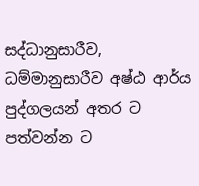සද්ධානුසාරීව, ධම්මානුසාරීව අෂ්ඨ ආර්ය පුද්ගලයන් අතර ට පත්වන්න ට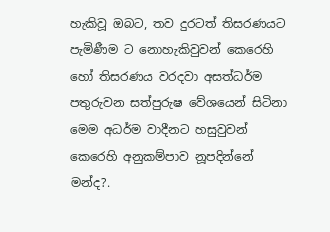හැකිවූ ඔබට, තව දුරටත් තිසරණයට පැමිණීම ට නොහැකිවුවන් කෙරෙහි හෝ තිසරණය වරදවා අසත්ධර්ම පතුරුවන සත්පුරුෂ වේශයෙන් සිටිනා මෙම අධර්ම වාදීනට හසුවුවන් කෙරෙහි අනුකම්පාව නූපදින්නේ මන්ද?.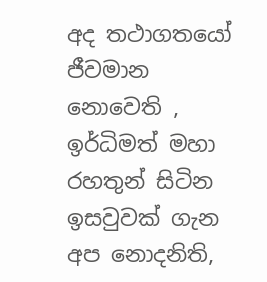අද තථාගතයෝ ජීවමාන නොවෙති , ඉර්ධිමත් මහා රහතුන් සිටින ඉසවුවක් ගැන අප නොදනිති,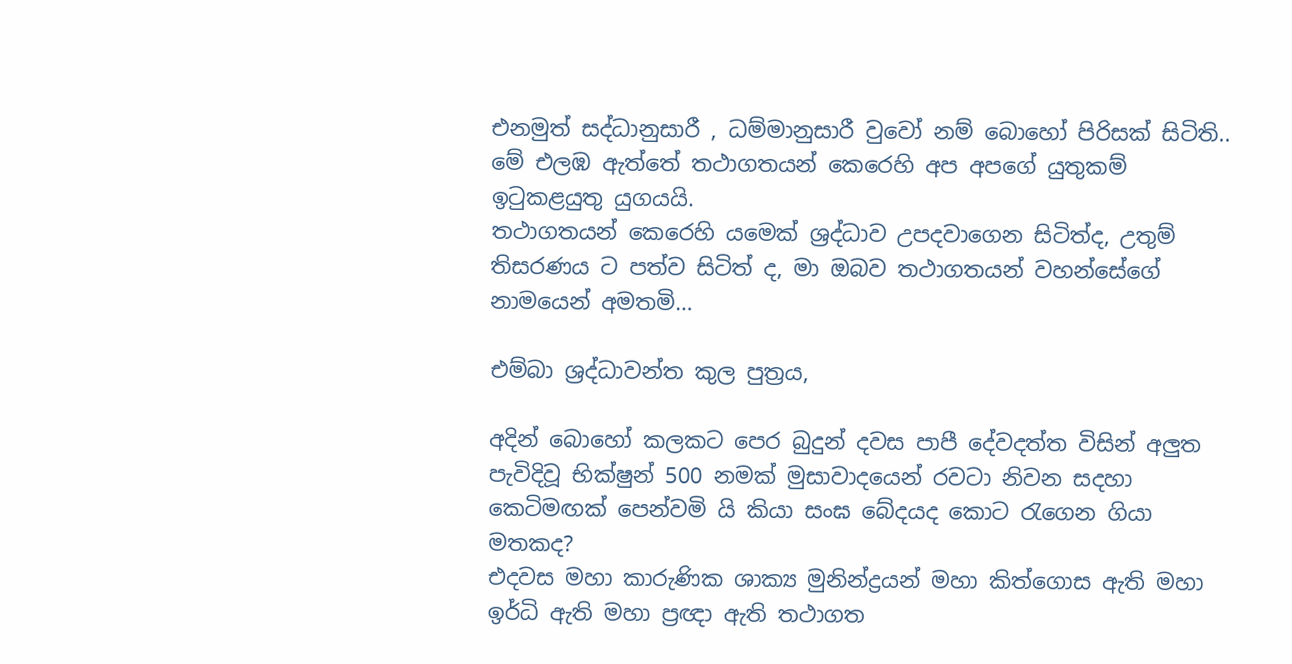එනමුත් සද්ධානුසාරී , ධම්මානුසාරී වුවෝ නම් බොහෝ පිරිසක් සිටිති..
මේ එලඹ ඇත්තේ තථාගතයන් කෙරෙහි අප අපගේ යුතුකම් ඉටුකළයුතු යුගයයි.
තථාගතයන් කෙරෙහි යමෙක් ශ්‍රද්ධාව උපදවාගෙන සිටිත්ද, උතුම් තිසරණය ට පත්ව සිටිත් ද, මා ඔබව තථාගතයන් වහන්සේගේ නාමයෙන් අමතමි…

එම්බා ශ්‍රද්ධාවන්ත කුල පුත්‍රය,

අදින් බොහෝ කලකට පෙර බුදුන් දවස පාපී දේවදත්ත විසින් අලුත පැවිදිවූ භික්ෂුන් 500 නමක් මුසාවාදයෙන් රවටා නිවන සදහා කෙටිමඟක් පෙන්වමි යි කියා සංඝ බේදයද කොට රැගෙන ගියා මතකද?
එදවස මහා කාරුණික ශාක්‍ය මුනින්ද්‍රයන් මහා කිත්ගොස ඇති මහා ඉර්ධි ඇති මහා ප්‍රඥා ඇති තථාගත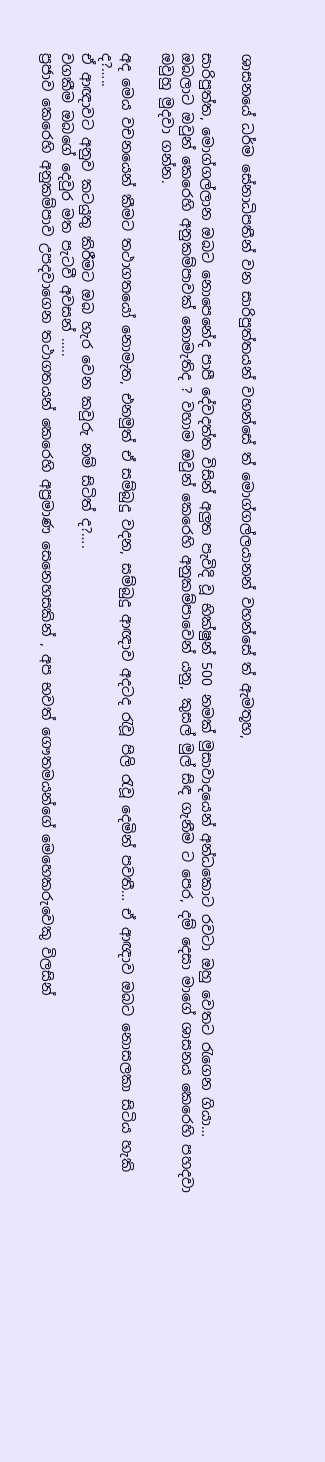ශාසනයේ ධර්ම සේනාධිපතීන් වන සාරිපුත්තයන් වහන්සේ ත් මොග්ගල්ලයානන් වහන්සේ ත් ඇමතූහ,

සාරිපුත්ත, මොග්ගල්ලාන ඔබට නොපෙනේද පාපී දේවදත්ත විසින් අලුත පැවිදි වූ භික්ෂුන් 500 නමක් මුසාවාදයෙන් අන්ධකොට රවටා ඔහු වෙතට රැගෙන ගියා…
ඔබලාට ඔවුන් කෙරෙහි අනුකම්පාවක් නොමැතිද ? වහාම ඔවුන් කෙරෙහි අනුකම්පාවෙන් යනු, කුසල් මුල් සිඳ ගැනීම ට පෙර, දම් දෙසා මාගේ ශාසනය කෙරෙහි පහදවා ඔවුහු මුදවා ගන්න.

අද මෙය වචනයෙන් කීමට තථාගතයෝ නොමැත, එනමුත් ඒ සම්බුදු වදන, සම්බුදු ආඥාව අදටද රැවූ පිලි රැවූ දෙමින් පවතී… ඒ ආඥාව ඔබට නොසලකා සිටිය හැකි ද?…..
ඒ ආඥාවට අනුව කටයුතු කිරීමට ඔබ හැර වෙන කවුරු නම් සිටිත් ද?….
වගකීම ඔබගේ දෙවුර මත පැටවී අවසන් …..
ප්‍රජාව කෙරෙහි අනුකම්පාව උපදවාගෙන තථාගතයන් කෙරෙහි අප්‍රමාණ සෙනෙහසකින් , අප භවත් ගෞතමයන්ගේ මෙහෙකරුවෙකු විලසින්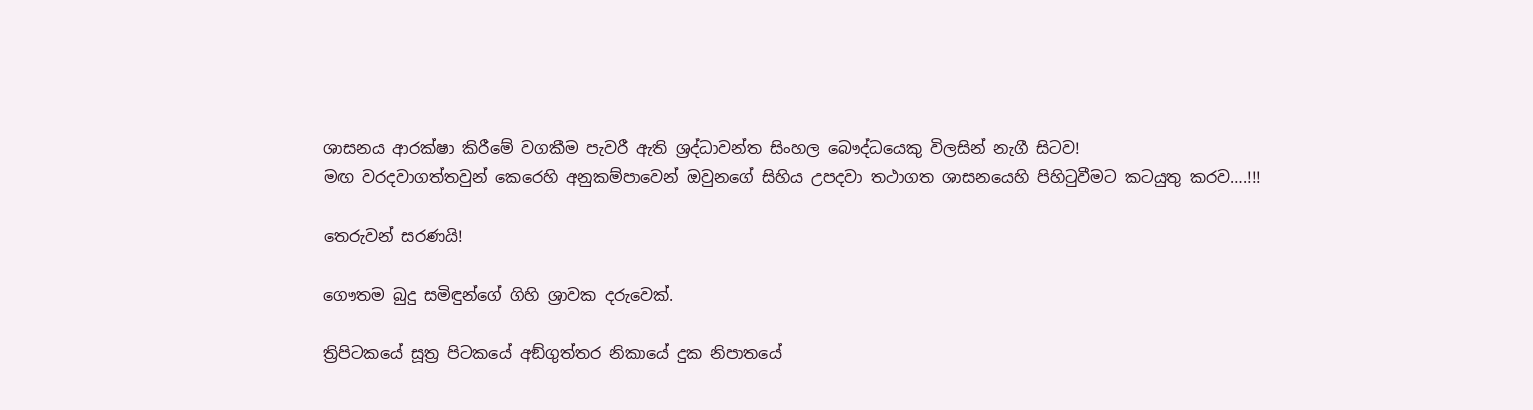ශාසනය ආරක්ෂා කිරීමේ වගකීම පැවරී ඇති ශ්‍රද්ධාවන්ත සිංහල බෞද්ධයෙකු විලසින් නැගී සිටව!
මඟ වරදවාගත්තවුන් කෙරෙහි අනුකම්පාවෙන් ඔවුනගේ සිහිය උපදවා තථාගත ශාසනයෙහි පිහිටුවීමට කටයුතු කරව….!!!

තෙරුවන් සරණයි!

ගෞතම බුදු සමිඳුන්ගේ ගිහි ශ්‍රාවක දරුවෙක්.

ත්‍රිපිටකයේ සූත්‍ර පිටකයේ අඞ්ගුත්තර නිකායේ දුක නිපාතයේ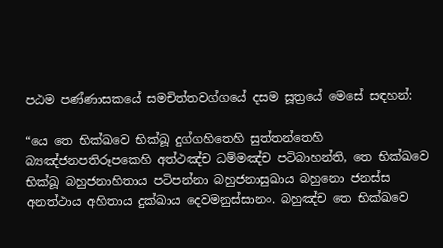පඨම පණ්ණාසකයේ සමචිත්තවග්ගයේ දසම සූත්‍රයේ මෙසේ සඳහන්:

“යෙ තෙ භික්‌ඛවෙ භික්‌ඛූ දුග්‌ගහිතෙහි සුත්‌තන්‌තෙහි බ්‍යඤ්‌ජන‌පතිරූපකෙහි අත්‌ථඤ්‌ච ධම්‌මඤ්‌ච පටිබාහන්‌ති, තෙ භික්‌ඛවෙ භික්‌ඛූ බහුජනාහිතාය පටිපන්‌නා බහුජනාසුඛාය බහුනො ජනස්‌ස අනත්‌ථාය අහිතාය දුක්‌ඛාය දෙවමනුස්‌සානං. බහුඤ්‌ච තෙ භික්‌ඛවෙ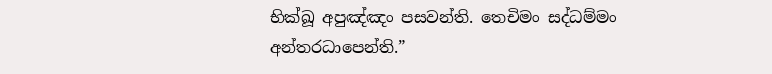භික්‌ඛූ අපුඤ්‌ඤං පසවන්‌ති. තෙචිමං සද්‌ධම්‌මං අන්‌තරධාපෙන්‌ති.”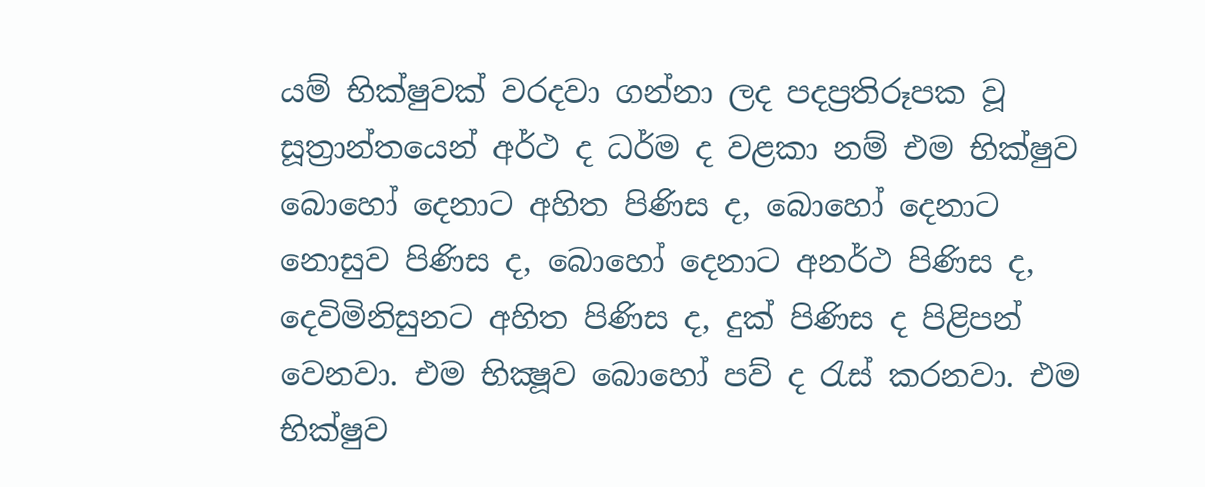යම් භික්ෂුවක් වරදවා ගන්නා ලද පදප්‍රතිරූපක වූ සූත්‍රාන්තයෙන් අර්ථ ද ධර්ම ද වළකා නම් එම භික්ෂුව බොහෝ දෙනාට අහිත පිණිස ද, බොහෝ දෙනාට නොසුව පිණිස ද, බොහෝ දෙනාට අනර්ථ පිණිස ද, දෙවිමිනිසුනට අහිත පිණිස ද, දුක් පිණිස ද පිළිපන් වෙනවා. එම භික්‍ෂූව බොහෝ පව් ද රැස් කරනවා. එම භික්ෂුව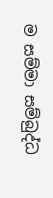ම සම්මා සම්බුද්ධ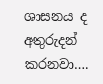ශාසනය ද අතුරුදන් කරනවා….